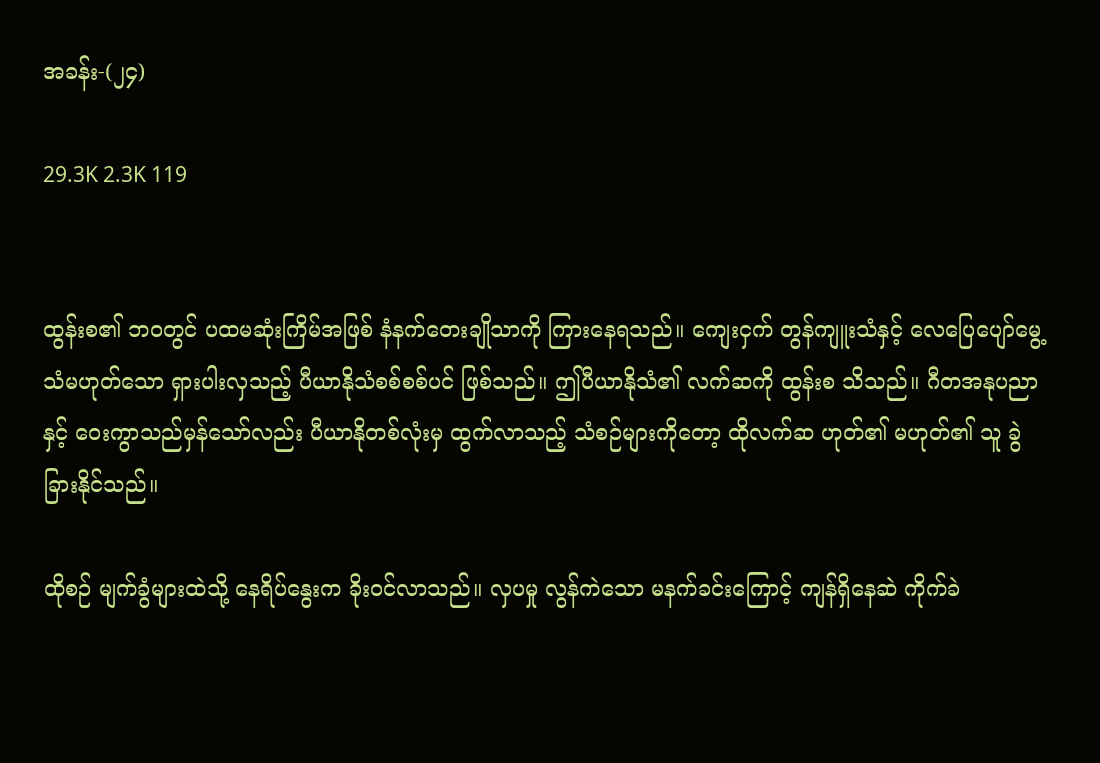အခန်း-(၂၄)

29.3K 2.3K 119


ထွန်းစ၏ ဘဝတွင် ပထမဆုံးကြိမ်အဖြစ် နံနက်တေးချိုသာကို ကြားနေရသည်။ ကျေးငှက် တွန်ကျူးသံနှင့် လေပြေပျော်မွေ့သံမဟုတ်သော ရှားပါးလှသည့် ပီယာနိုသံစစ်စစ်ပင် ဖြစ်သည်။ ဤပီယာနိုသံ၏ လက်ဆကို ထွန်းစ သိသည်။ ဂီတအနုပညာနှင့် ဝေးကွာသည်မှန်သော်လည်း ပီယာနိုတစ်လုံးမှ ထွက်လာသည့် သံစဉ်များကိုတော့ ထိုလက်ဆ ဟုတ်၏ မဟုတ်၏ သူ ခွဲခြားနိုင်သည်။

ထိုစဉ် မျက်ခွံများထဲသို့ နေရိပ်နွေးက ခိုးဝင်လာသည်။ လှပမှု လွန်ကဲသော မနက်ခင်းကြောင့် ကျန်ရှိနေဆဲ ကိုက်ခဲ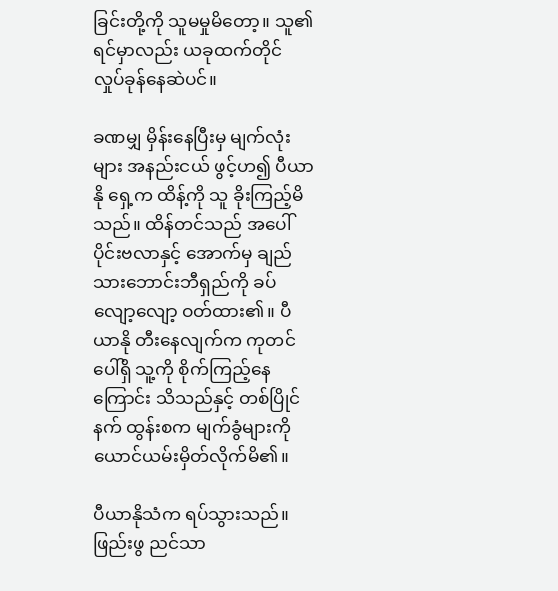ခြင်းတို့ကို သူမမှုမိတော့။ သူ၏ ရင်မှာလည်း ယခုထက်တိုင် လှုပ်ခုန်နေဆဲပင်။

ခဏမျှ မှိန်းနေပြီးမှ မျက်လုံးများ အနည်းငယ် ဖွင့်ဟ၍ ပီယာနို ရှေ့က ထိန့်ကို သူ ခိုးကြည့်မိသည်။ ထိန်တင်သည် အပေါ်ပိုင်းဗလာနှင့် အောက်မှ ချည်သားဘောင်းဘီရှည်ကို ခပ်လျော့လျော့ ဝတ်ထား၏။ ပီယာနို တီးနေလျက်က ကုတင်ပေါ်ရှိ သူ့ကို စိုက်ကြည့်နေကြောင်း သိသည်နှင့် တစ်ပြိုင်နက် ထွန်းစက မျက်ခွံများကို ယောင်ယမ်းမှိတ်လိုက်မိ၏။

ပီယာနိုသံက ရပ်သွားသည်။ ဖြည်းဖွ ညင်သာ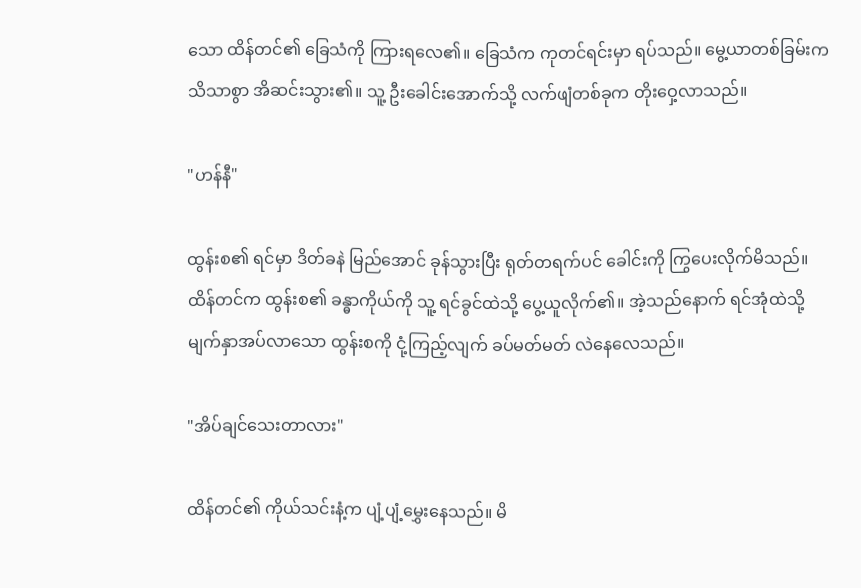သော ထိန်တင်၏ ခြေသံကို ကြားရလေ၏။ ခြေသံက ကုတင်ရင်းမှာ ရပ်သည်။ မွေ့ယာတစ်ခြမ်းက သိသာစွာ အိဆင်းသွား၏။ သူ့ ဦးခေါင်းအောက်သို့ လက်ဖျံတစ်ခုက တိုးဝှေ့လာသည်။

"ဟန်နီ"

ထွန်းစ၏ ရင်မှာ ဒိတ်ခနဲ မြည်အောင် ခုန်သွားပြီး ရုတ်တရက်ပင် ခေါင်းကို ကြွပေးလိုက်မိသည်။ ထိန်တင်က ထွန်းစ၏ ခန္ဓာကိုယ်ကို သူ့ ရင်ခွင်ထဲသို့ ပွေ့ယူလိုက်၏။ အဲ့သည်နောက် ရင်အုံထဲသို့ မျက်နှာအပ်လာသော ထွန်းစကို ငုံ့ကြည့်လျက် ခပ်မတ်မတ် လဲနေလေသည်။

"အိပ်ချင်သေးတာလား"

ထိန်တင်၏ ကိုယ်သင်းနံ့က ပျံ့ပျံ့မွှေးနေသည်။ မိ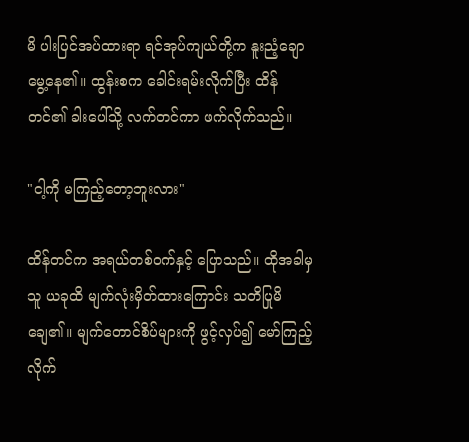မိ ပါးပြင်အပ်ထားရာ ရင်အုပ်ကျယ်တို့က နူးညံ့ချောမွေ့နေ၏။ ထွန်းစက ခေါင်းရမ်းလိုက်ပြီး ထိန်တင်၏ ခါးပေါ်သို့ လက်တင်ကာ ဖက်လိုက်သည်။

"ငါ့ကို မကြည့်တော့ဘူးလား"

ထိန်တင်က အရယ်တစ်ဝက်နှင့် ပြောသည်။ ထိုအခါမှ သူ ယခုထိ မျက်လုံးမှိတ်ထားကြောင်း သတိပြုမိချေ၏။ မျက်တောင်စိပ်များကို ဖွင့်လှပ်၍ မော်ကြည့်လိုက်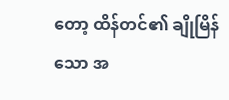တော့ ထိန်တင်၏ ချိုမြိန်သော အ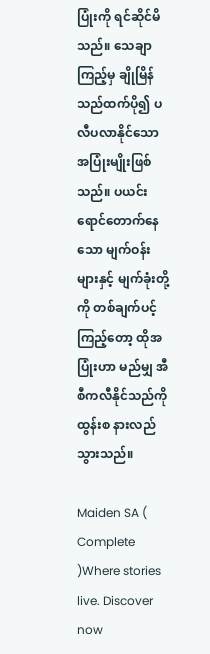ပြုံးကို ရင်ဆိုင်မိသည်။ သေချာကြည့်မှ ချိုမြိန်သည်ထက်ပို၍ ပလီပလာနိုင်သော အပြုံးမျိုးဖြစ်သည်။ ပယင်းရောင်တောက်နေသော မျက်ဝန်းများနှင့် မျက်ခုံးတို့ကို တစ်ချက်ပင့်ကြည့်တော့ ထိုအပြုံးဟာ မည်မျှ အီစီကလီနိုင်သည်ကို ထွန်းစ နားလည်သွားသည်။

Maiden SA ( Complete )Where stories live. Discover now